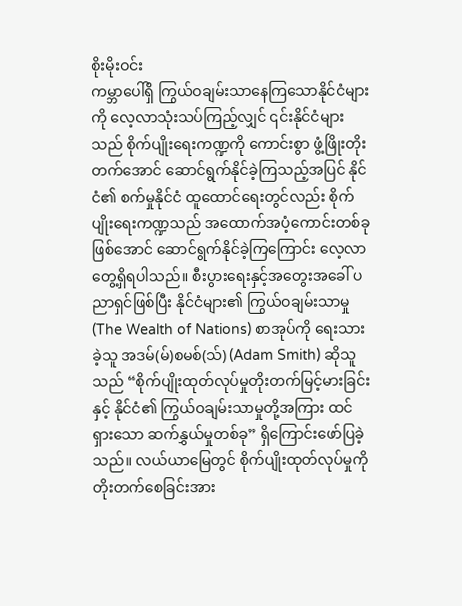စိုးမိုးဝင်း
ကမ္ဘာပေါ်ရှိ ကြွယ်ဝချမ်းသာနေကြသောနိုင်ငံများကို လေ့လာသုံးသပ်ကြည့်လျှင် ၎င်းနိုင်ငံများသည် စိုက်ပျိုးရေးကဏ္ဍကို ကောင်းစွာ ဖွံ့ဖြိုးတိုးတက်အောင် ဆောင်ရွက်နိုင်ခဲ့ကြသည့်အပြင် နိုင်ငံ၏ စက်မှုနိုင်ငံ ထူထောင်ရေးတွင်လည်း စိုက်ပျိုးရေးကဏ္ဍသည် အထောက်အပံ့ကောင်းတစ်ခုဖြစ်အောင် ဆောင်ရွက်နိုင်ခဲ့ကြကြောင်း လေ့လာတွေ့ရှိရပါသည်။ စီးပွားရေးနှင့်အတွေးအခေါ် ပညာရှင်ဖြစ်ပြီး နိုင်ငံများ၏ ကြွယ်ဝချမ်းသာမှု (The Wealth of Nations) စာအုပ်ကို ရေးသားခဲ့သူ အဒမ်(မ်)စမစ်(သ်) (Adam Smith) ဆိုသူသည် “စိုက်ပျိုးထုတ်လုပ်မှုတိုးတက်မြင့်မားခြင်းနှင့် နိုင်ငံ၏ ကြွယ်ဝချမ်းသာမှုတို့အကြား ထင်ရှားသော ဆက်နွှယ်မှုတစ်ခု” ရှိကြောင်းဖော်ပြခဲ့သည်။ လယ်ယာမြေတွင် စိုက်ပျိုးထုတ်လုပ်မှုကို တိုးတက်စေခြင်းအား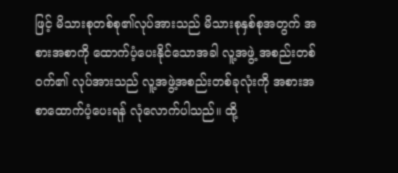ဖြင့် မိသားစုတစ်စု၏လုပ်အားသည် မိသားစုနှစ်စုအတွက် အစားအစာကို ထောက်ပံ့ပေးနိုင်သောအခါ လူ့အဖွဲ့ အစည်းတစ်ဝက်၏ လုပ်အားသည် လူ့အဖွဲ့အစည်းတစ်ခုလုံးကို အစားအစာထောက်ပံ့ပေးရန် လုံလောက်ပါသည်။ ထို့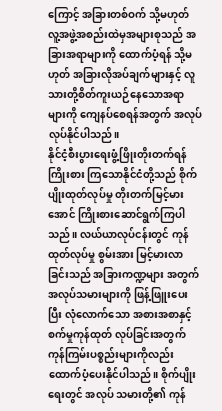ကြောင့် အခြားတစ်ဝက် သို့မဟုတ် လူ့အဖွဲ့အစည်းထဲမှအများစုသည် အခြားအရာများကို ထောက်ပံ့ရန် သို့မဟုတ် အခြားလိုအပ်ချက်များနှင့် လူသားတို့စိတ်ကူးယဉ်နေသောအရာများကို ကျေနပ်စေရန်အတွက် အလုပ်လုပ်နိုင်ပါသည်။
နိုင်ငံ့စီးပွားရေးဖွံ့ဖြိုးတိုးတက်ရန် ကြိုးစား ကြသောနိုင်ငံတို့သည် စိုက်ပျိုးထုတ်လုပ်မှု တိုးတက်မြင့်မားအောင် ကြိုးစားဆောင်ရွက်ကြပါ သည်။ လယ်ယာလုပ်ငန်းတွင် ကုန်ထုတ်လုပ်မှု စွမ်းအား မြင့်မားလာခြင်းသည် အခြားကဏ္ဍများ အတွက် အလုပ်သမားများကို ဖြန့်ဖြူးပေးပြီး လုံလောက်သော အစားအစာနှင့် စက်မှုကုန်ထုတ် လုပ်ခြင်းအတွက် ကုန်ကြမ်းပစ္စည်းများကိုလည်း ထောက်ပံ့ပေးနိုင်ပါသည်။ စိုက်ပျိုးရေးတွင် အလုပ် သမားတို့၏ ကုန်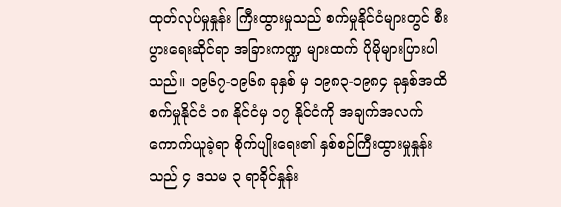ထုတ်လုပ်မှုနှုန်း ကြီးထွားမှုသည် စက်မှုနိုင်ငံများတွင် စီးပွားရေးဆိုင်ရာ အခြားကဏ္ဍ များထက် ပိုမိုများပြားပါသည်။ ၁၉၆၇-၁၉၆၈ ခုနှစ် မှ ၁၉၈၃-၁၉၈၄ ခုနှစ်အထိ စက်မှုနိုင်ငံ ၁၈ နိုင်ငံမှ ၁၇ နိုင်ငံကို အချက်အလက်ကောက်ယူခဲ့ရာ စိုက်ပျိုးရေး၏ နှစ်စဉ်ကြီးထွားမှုနှုန်းသည် ၄ ဒသမ ၃ ရာခိုင်နှုန်း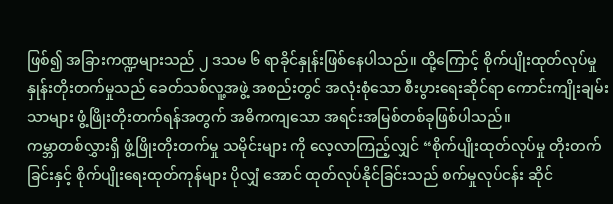ဖြစ်၍ အခြားကဏ္ဍများသည် ၂ ဒသမ ၆ ရာခိုင်နှုန်းဖြစ်နေပါသည်။ ထို့ကြောင့် စိုက်ပျိုးထုတ်လုပ်မှုနှုန်းတိုးတက်မှုသည် ခေတ်သစ်လူ့အဖွဲ့ အစည်းတွင် အလုံးစုံသော စီးပွားရေးဆိုင်ရာ ကောင်းကျိုးချမ်းသာများ ဖွံ့ဖြိုးတိုးတက်ရန်အတွက် အဓိကကျသော အရင်းအမြစ်တစ်ခုဖြစ်ပါသည်။
ကမ္ဘာတစ်လွှားရှိ ဖွံ့ဖြိုးတိုးတက်မှု သမိုင်းများ ကို လေ့လာကြည့်လျှင် “စိုက်ပျိုးထုတ်လုပ်မှု တိုးတက်ခြင်းနှင့် စိုက်ပျိုးရေးထုတ်ကုန်များ ပိုလျှံ အောင် ထုတ်လုပ်နိုင်ခြင်းသည် စက်မှုလုပ်ငန်း ဆိုင်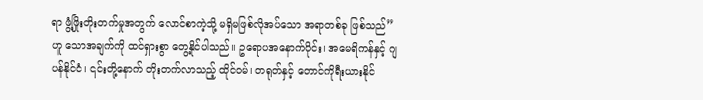ရာ ဖွံ့ဖြိုးတိုးတက်မှုအတွက် လောင်စာကဲ့သို့ မရှိမဖြစ်လိုအပ်သော အရာတစ်ခု ဖြစ်သည်” ဟူ သောအချက်ကို ထင်ရှားစွာ တွေ့နိုင်ပါသည်။ ဥရောပအနောက်ပိုင်း၊ အမေရိကန်နှင့် ဂျပန်နိုင်ငံ၊ ၎င်းတို့နောက် တိုးတက်လာသည့် ထိုင်ဝမ်၊ တရုတ်နှင့် တောင်ကိုရီးယားနိုင်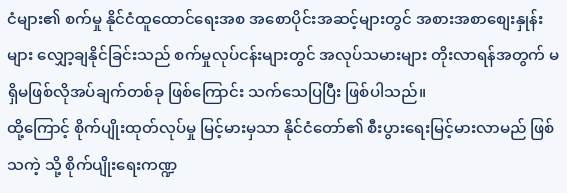ငံများ၏ စက်မှု နိုင်ငံထူထောင်ရေးအစ အစောပိုင်းအဆင့်များတွင် အစားအစာစျေးနှုန်းများ လျှော့ချနိုင်ခြင်းသည် စက်မှုလုပ်ငန်းများတွင် အလုပ်သမားများ တိုးလာရန်အတွက် မရှိမဖြစ်လိုအပ်ချက်တစ်ခု ဖြစ်ကြောင်း သက်သေပြပြီး ဖြစ်ပါသည်။
ထို့ကြောင့် စိုက်ပျိုးထုတ်လုပ်မှု မြင့်မားမှသာ နိုင်ငံတော်၏ စီးပွားရေးမြင့်မားလာမည် ဖြစ်သကဲ့ သို့ စိုက်ပျိုးရေးကဏ္ဍ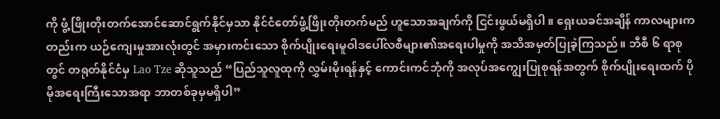ကို ဖွံ့ဖြိုးတိုးတက်အောင်ဆောင်ရွက်နိုင်မှသာ နိုင်ငံတော်ဖွံ့ဖြိုးတိုးတက်မည် ဟူသောအချက်ကို ငြင်းဖွယ်မရှိပါ။ ရှေးယခင်အချိန် ကာလများကတည်းက ယဉ်ကျေးမှုအားလုံးတွင် အမှားကင်းသော စိုက်ပျိုးရေးမူဝါဒပေါ်လစီများ၏အရေးပါမှုကို အသိအမှတ်ပြုခဲ့ကြသည်။ ဘီစီ ၆ ရာစုတွင် တရုတ်နိုင်ငံမှ Lao Tze ဆိုသူသည် “ပြည်သူလူထုကို လွှမ်းမိုးရန်နှင့် ကောင်းကင်ဘုံကို အလုပ်အကျွေးပြုစုရန်အတွက် စိုက်ပျိုးရေးထက် ပိုမိုအရေးကြီးသောအရာ ဘာတစ်ခုမှမရှိပါ”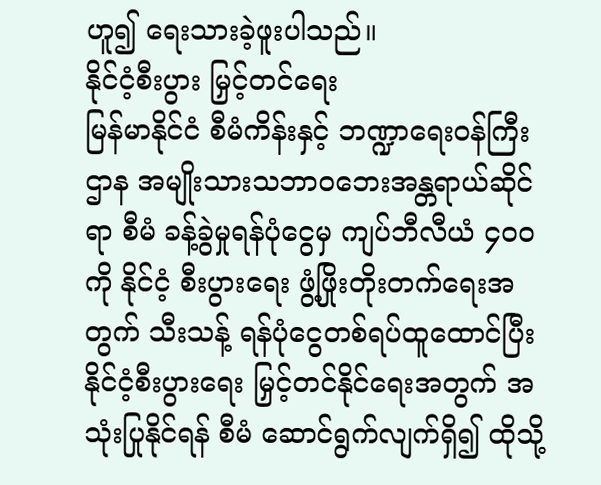ဟူ၍ ရေးသားခဲ့ဖူးပါသည်။
နိုင်ငံ့စီးပွား မြှင့်တင်ရေး
မြန်မာနိုင်ငံ စီမံကိန်းနှင့် ဘဏ္ဍာရေးဝန်ကြီးဌာန အမျိုးသားသဘာဝဘေးအန္တရာယ်ဆိုင်ရာ စီမံ ခန့်ခွဲမှုရန်ပုံငွေမှ ကျပ်ဘီလီယံ ၄၀၀ ကို နိုင်ငံ့ စီးပွားရေး ဖွံ့ဖြိုးတိုးတက်ရေးအတွက် သီးသန့် ရန်ပုံငွေတစ်ရပ်ထူထောင်ပြီး နိုင်ငံ့စီးပွားရေး မြှင့်တင်နိုင်ရေးအတွက် အသုံးပြုနိုင်ရန် စီမံ ဆောင်ရွက်လျက်ရှိ၍ ထိုသို့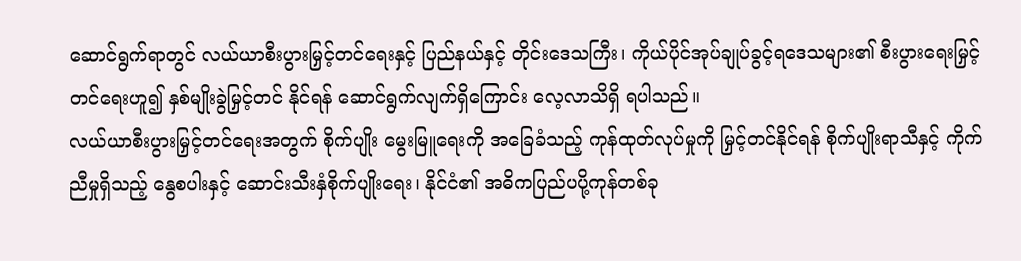ဆောင်ရွက်ရာတွင် လယ်ယာစီးပွားမြှင့်တင်ရေးနှင့် ပြည်နယ်နှင့် တိုင်းဒေသကြီး၊ ကိုယ်ပိုင်အုပ်ချုပ်ခွင့်ရဒေသများ၏ စီးပွားရေးမြှင့်တင်ရေးဟူ၍ နှစ်မျိုးခွဲမြှင့်တင် နိုင်ရန် ဆောင်ရွက်လျက်ရှိကြောင်း လေ့လာသိရှိ ရပါသည်။
လယ်ယာစီးပွားမြှင့်တင်ရေးအတွက် စိုက်ပျိုး မွေးမြူရေးကို အခြေခံသည့် ကုန်ထုတ်လုပ်မှုကို မြှင့်တင်နိုင်ရန် စိုက်ပျိုးရာသီနှင့် ကိုက်ညီမှုရှိသည့် နွေစပါးနှင့် ဆောင်းသီးနှံစိုက်ပျိုးရေး၊ နိုင်ငံ၏ အဓိကပြည်ပပို့ကုန်တစ်ခု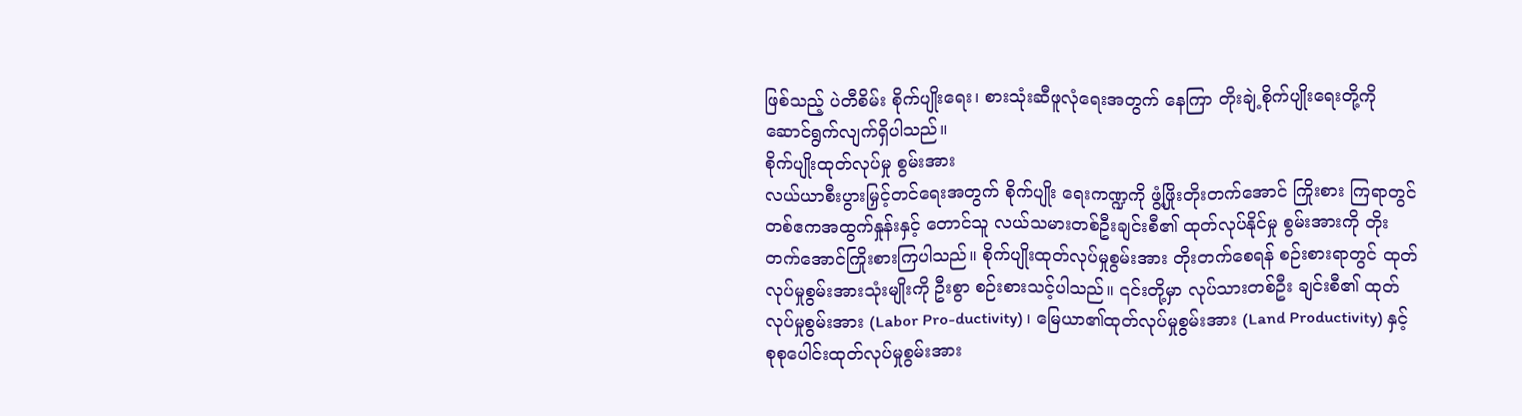ဖြစ်သည့် ပဲတီစိမ်း စိုက်ပျိုးရေး၊ စားသုံးဆီဖူလုံရေးအတွက် နေကြာ တိုးချဲ့စိုက်ပျိုးရေးတို့ကို ဆောင်ရွက်လျက်ရှိပါသည်။
စိုက်ပျိုးထုတ်လုပ်မှု စွမ်းအား
လယ်ယာစီးပွားမြှင့်တင်ရေးအတွက် စိုက်ပျိုး ရေးကဏ္ဍကို ဖွံ့ဖြိုးတိုးတက်အောင် ကြိုးစား ကြရာတွင် တစ်ဧကအထွက်နှုန်းနှင့် တောင်သူ လယ်သမားတစ်ဦးချင်းစီ၏ ထုတ်လုပ်နိုင်မှု စွမ်းအားကို တိုးတက်အောင်ကြိုးစားကြပါသည်။ စိုက်ပျိုးထုတ်လုပ်မှုစွမ်းအား တိုးတက်စေရန် စဉ်းစားရာတွင် ထုတ်လုပ်မှုစွမ်းအားသုံးမျိုးကို ဦးစွာ စဉ်းစားသင့်ပါသည်။ ၎င်းတို့မှာ လုပ်သားတစ်ဦး ချင်းစီ၏ ထုတ်လုပ်မှုစွမ်းအား (Labor Pro-ductivity)၊ မြေယာ၏ထုတ်လုပ်မှုစွမ်းအား (Land Productivity) နှင့် စုစုပေါင်းထုတ်လုပ်မှုစွမ်းအား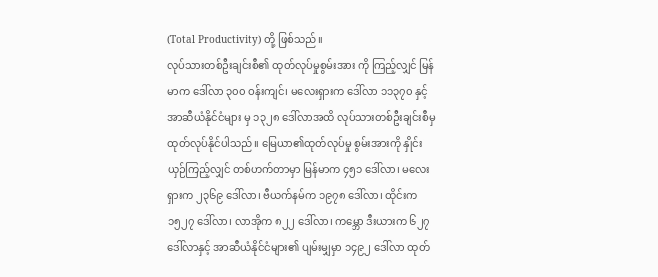(Total Productivity) တို့ ဖြစ်သည်။
လုပ်သားတစ်ဦးချင်းစီ၏ ထုတ်လုပ်မှုစွမ်းအား ကို ကြည့်လျှင် မြန်မာက ဒေါ်လာ ၃၀၀ ဝန်းကျင်၊ မလေးရှားက ဒေါ်လာ ၁၁၃၇၀ နှင့် အာဆီယံနိုင်ငံများ မှ ၁၃၂၈ ဒေါ်လာအထိ လုပ်သားတစ်ဦးချင်းစီမှ ထုတ်လုပ်နိုင်ပါသည်။ မြေယာ၏ထုတ်လုပ်မှု စွမ်းအားကို နှိုင်းယှဉ်ကြည့်လျှင် တစ်ဟက်တာမှာ မြန်မာက ၄၅၁ ဒေါ်လာ၊ မလေးရှားက ၂၃၆၉ ဒေါ်လာ၊ ဗီယက်နမ်က ၁၉၇၈ ဒေါ်လာ၊ ထိုင်းက ၁၅၂၇ ဒေါ်လာ၊ လာအိုက ၈၂၂ ဒေါ်လာ၊ ကမ္ဘော ဒီးယားက ၆၂၇ ဒေါ်လာနှင့် အာဆီယံနိုင်ငံများ၏ ပျမ်းမျှမှာ ၁၄၉၂ ဒေါ်လာ ထုတ်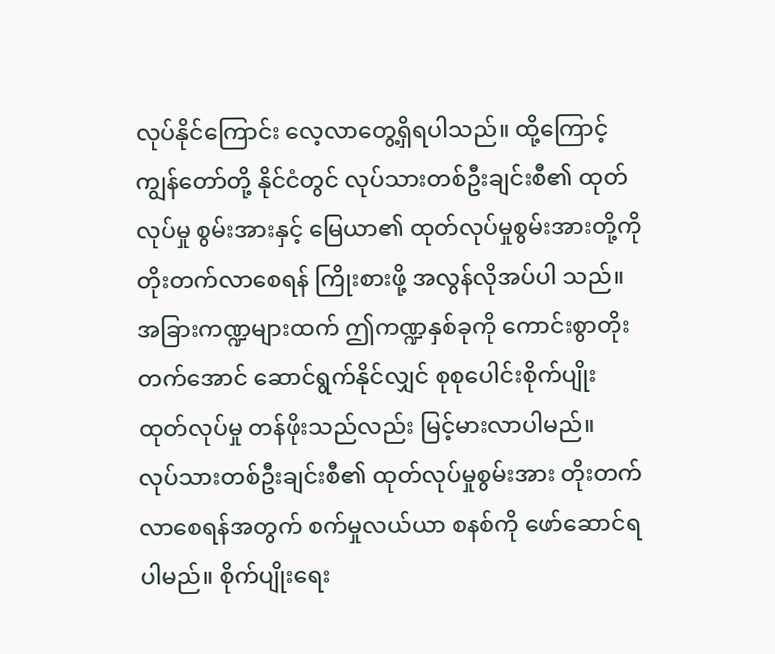လုပ်နိုင်ကြောင်း လေ့လာတွေ့ရှိရပါသည်။ ထို့ကြောင့် ကျွန်တော်တို့ နိုင်ငံတွင် လုပ်သားတစ်ဦးချင်းစီ၏ ထုတ်လုပ်မှု စွမ်းအားနှင့် မြေယာ၏ ထုတ်လုပ်မှုစွမ်းအားတို့ကို တိုးတက်လာစေရန် ကြိုးစားဖို့ အလွန်လိုအပ်ပါ သည်။ အခြားကဏ္ဍများထက် ဤကဏ္ဍနှစ်ခုကို ကောင်းစွာတိုးတက်အောင် ဆောင်ရွက်နိုင်လျှင် စုစုပေါင်းစိုက်ပျိုးထုတ်လုပ်မှု တန်ဖိုးသည်လည်း မြင့်မားလာပါမည်။
လုပ်သားတစ်ဦးချင်းစီ၏ ထုတ်လုပ်မှုစွမ်းအား တိုးတက်လာစေရန်အတွက် စက်မှုလယ်ယာ စနစ်ကို ဖော်ဆောင်ရပါမည်။ စိုက်ပျိုးရေး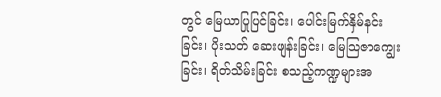တွင် မြေယာပြုပြင်ခြင်း၊ ပေါင်းမြက်နှိမ်နင်းခြင်း၊ ပိုးသတ် ဆေးဖျန်းခြင်း၊ မြေသြဇာကျွေးခြင်း၊ ရိတ်သိမ်းခြင်း စသည့်ကဏ္ဍများအ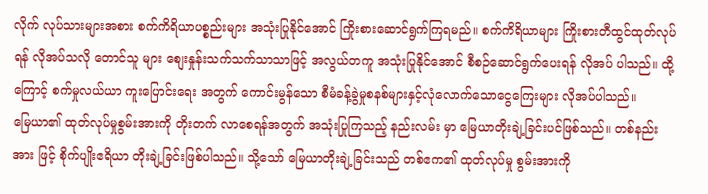လိုက် လုပ်သားများအစား စက်ကိရိယာပစ္စည်းများ အသုံးပြုနိုင်အောင် ကြိုးစားဆောင်ရွက်ကြရမည်။ စက်ကိရိယာများ ကြိုးစားတီထွင်ထုတ်လုပ်ရန် လိုအပ်သလို တောင်သူ များ စျေးနှုန်းသက်သက်သာသာဖြင့် အလွယ်တကူ အသုံးပြုနိုင်အောင် စီစဉ်ဆောင်ရွက်ပေးရန် လိုအပ် ပါသည်။ ထို့ကြောင့် စက်မှုလယ်ယာ ကူးပြောင်းရေး အတွက် ကောင်းမွန်သော စီမံခန့်ခွဲမှုစနစ်များနှင့်လုံလောက်သောငွေကြေးများ လိုအပ်ပါသည်။
မြေယာ၏ ထုတ်လုပ်မှုစွမ်းအားကို တိုးတက် လာစေရန်အတွက် အသုံးပြုကြသည့် နည်းလမ်း မှာ မြေယာတိုးချဲ့ခြင်းပင်ဖြစ်သည်။ တစ်နည်းအား ဖြင့် စိုက်ပျိုးဧရိယာ တိုးချဲ့ခြင်းဖြစ်ပါသည်။ သို့သော် မြေယာတိုးချဲ့ခြင်းသည် တစ်ဧက၏ ထုတ်လုပ်မှု စွမ်းအားကို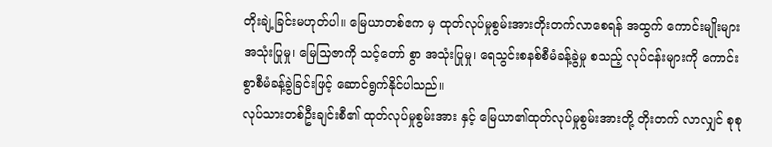တိုးချဲ့ခြင်းမဟုတ်ပါ။ မြေယာတစ်ဧက မှ ထုတ်လုပ်မှုစွမ်းအားတိုးတက်လာစေရန် အထွက် ကောင်းမျိုးများအသုံးပြုမှု၊ မြေသြဇာကို သင့်တော် စွာ အသုံးပြုမှု၊ ရေသွင်းစနစ်စီမံခန့်ခွဲမှု စသည့် လုပ်ငန်းများကို ကောင်းစွာစီမံခန့်ခွဲခြင်းဖြင့် ဆောင်ရွက်နိုင်ပါသည်။
လုပ်သားတစ်ဦးချင်းစီ၏ ထုတ်လုပ်မှုစွမ်းအား နှင့် မြေယာ၏ထုတ်လုပ်မှုစွမ်းအားတို့ တိုးတက် လာလျှင် စုစု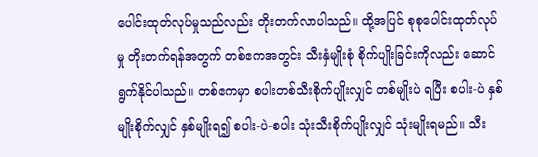ပေါင်းထုတ်လုပ်မှုသည်လည်း တိုးတက်လာပါသည်။ ထို့အပြင် စုစုပေါင်းထုတ်လုပ် မှု တိုးတက်ရန်အတွက် တစ်ဧကအတွင်း သီးနှံမျိုးစုံ စိုက်ပျိုးခြင်းကိုလည်း ဆောင်ရွက်နိုင်ပါသည်။ တစ်ဧကမှာ စပါးတစ်သီးစိုက်ပျိုးလျှင် တစ်မျိုးပဲ ရပြီး စပါး-ပဲ နှစ်မျိုးစိုက်လျှင် နှစ်မျိုးရ၍ စပါး-ပဲ-စပါး သုံးသီးစိုက်ပျိုးလျှင် သုံးမျိုးရမည်။ သီး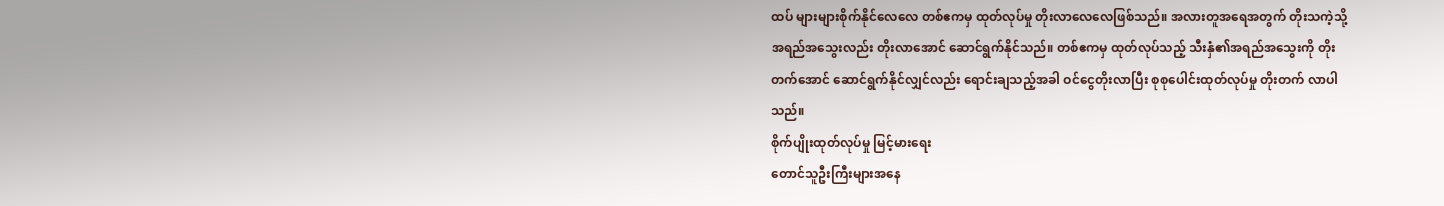ထပ် များများစိုက်နိုင်လေလေ တစ်ဧကမှ ထုတ်လုပ်မှု တိုးလာလေလေဖြစ်သည်။ အလားတူအရေအတွက် တိုးသကဲ့သို့ အရည်အသွေးလည်း တိုးလာအောင် ဆောင်ရွက်နိုင်သည်။ တစ်ဧကမှ ထုတ်လုပ်သည့် သီးနှံ၏အရည်အသွေးကို တိုးတက်အောင် ဆောင်ရွက်နိုင်လျှင်လည်း ရောင်းချသည့်အခါ ဝင်ငွေတိုးလာပြီး စုစုပေါင်းထုတ်လုပ်မှု တိုးတက် လာပါသည်။
စိုက်ပျိုးထုတ်လုပ်မှု မြင့်မားရေး
တောင်သူဦးကြီးများအနေ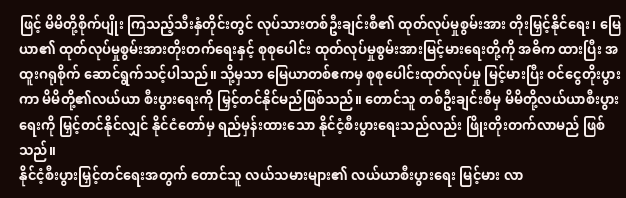ဖြင့် မိမိတို့စိုက်ပျိုး ကြသည့်သီးနှံတိုင်းတွင် လုပ်သားတစ်ဦးချင်းစီ၏ ထုတ်လုပ်မှုစွမ်းအား တိုးမြှင့်နိုင်ရေး၊ မြေယာ၏ ထုတ်လုပ်မှုစွမ်းအားတိုးတက်ရေးနှင့် စုစုပေါင်း ထုတ်လုပ်မှုစွမ်းအားမြင့်မားရေးတို့ကို အဓိက ထားပြီး အထူးဂရုစိုက် ဆောင်ရွက်သင့်ပါသည်။ သို့မှသာ မြေယာတစ်ဧကမှ စုစုပေါင်းထုတ်လုပ်မှု မြင့်မားပြီး ဝင်ငွေတိုးပွားကာ မိမိတို့၏လယ်ယာ စီးပွားရေးကို မြှင့်တင်နိုင်မည်ဖြစ်သည်။ တောင်သူ တစ်ဦးချင်းစီမှ မိမိတို့လယ်ယာစီးပွားရေးကို မြှင့်တင်နိုင်လျှင် နိုင်ငံတော်မှ ရည်မှန်းထားသော နိုင်ငံ့စီးပွားရေးသည်လည်း ဖြိုးတိုးတက်လာမည် ဖြစ်သည်။
နိုင်ငံ့စီးပွားမြှင့်တင်ရေးအတွက် တောင်သူ လယ်သမားများ၏ လယ်ယာစီးပွားရေး မြင့်မား လာ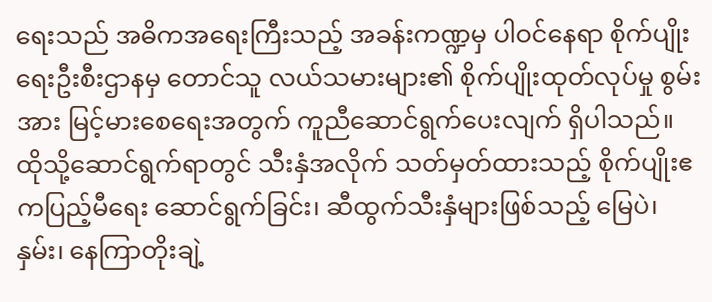ရေးသည် အဓိကအရေးကြီးသည့် အခန်းကဏ္ဍမှ ပါဝင်နေရာ စိုက်ပျိုးရေးဦးစီးဌာနမှ တောင်သူ လယ်သမားများ၏ စိုက်ပျိုးထုတ်လုပ်မှု စွမ်းအား မြင့်မားစေရေးအတွက် ကူညီဆောင်ရွက်ပေးလျက် ရှိပါသည်။ ထိုသို့ဆောင်ရွက်ရာတွင် သီးနှံအလိုက် သတ်မှတ်ထားသည့် စိုက်ပျိုးဧကပြည့်မီရေး ဆောင်ရွက်ခြင်း၊ ဆီထွက်သီးနှံများဖြစ်သည့် မြေပဲ၊ နှမ်း၊ နေကြာတိုးချဲ့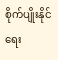စိုက်ပျိုးနိုင်ရေး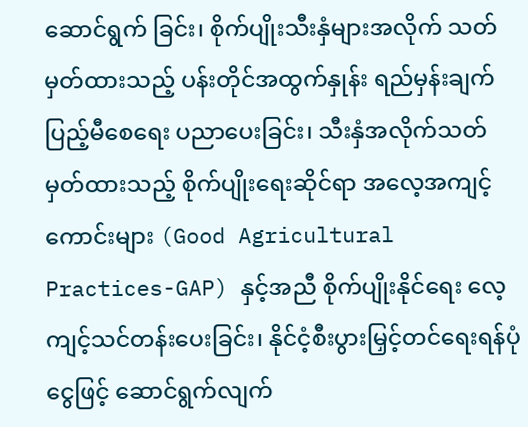ဆောင်ရွက် ခြင်း၊ စိုက်ပျိုးသီးနှံများအလိုက် သတ်မှတ်ထားသည့် ပန်းတိုင်အထွက်နှုန်း ရည်မှန်းချက်ပြည့်မီစေရေး ပညာပေးခြင်း၊ သီးနှံအလိုက်သတ်မှတ်ထားသည့် စိုက်ပျိုးရေးဆိုင်ရာ အလေ့အကျင့်ကောင်းများ (Good Agricultural Practices-GAP) နှင့်အညီ စိုက်ပျိုးနိုင်ရေး လေ့ကျင့်သင်တန်းပေးခြင်း၊ နိုင်ငံ့စီးပွားမြှင့်တင်ရေးရန်ပုံငွေဖြင့် ဆောင်ရွက်လျက်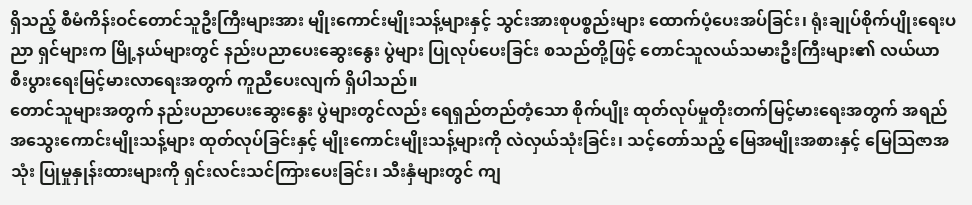ရှိသည့် စီမံကိန်းဝင်တောင်သူဦးကြီးများအား မျိုးကောင်းမျိုးသန့်များနှင့် သွင်းအားစုပစ္စည်းများ ထောက်ပံ့ပေးအပ်ခြင်း၊ ရုံးချုပ်စိုက်ပျိုးရေးပညာ ရှင်များက မြို့နယ်များတွင် နည်းပညာပေးဆွေးနွေး ပွဲများ ပြုလုပ်ပေးခြင်း စသည်တို့ဖြင့် တောင်သူလယ်သမားဦးကြီးများ၏ လယ်ယာ စီးပွားရေးမြင့်မားလာရေးအတွက် ကူညီပေးလျက် ရှိပါသည်။
တောင်သူများအတွက် နည်းပညာပေးဆွေးနွေး ပွဲများတွင်လည်း ရေရှည်တည်တံ့သော စိုက်ပျိုး ထုတ်လုပ်မှုတိုးတက်မြင့်မားရေးအတွက် အရည် အသွေးကောင်းမျိုးသန့်များ ထုတ်လုပ်ခြင်းနှင့် မျိုးကောင်းမျိုးသန့်များကို လဲလှယ်သုံးခြင်း၊ သင့်တော်သည့် မြေအမျိုးအစားနှင့် မြေသြဇာအသုံး ပြုမှုနှုန်းထားများကို ရှင်းလင်းသင်ကြားပေးခြင်း၊ သီးနှံများတွင် ကျ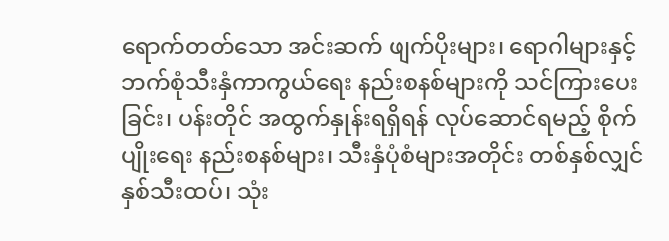ရောက်တတ်သော အင်းဆက် ဖျက်ပိုးများ၊ ရောဂါများနှင့် ဘက်စုံသီးနှံကာကွယ်ရေး နည်းစနစ်များကို သင်ကြားပေးခြင်း၊ ပန်းတိုင် အထွက်နှုန်းရရှိရန် လုပ်ဆောင်ရမည့် စိုက်ပျိုးရေး နည်းစနစ်များ၊ သီးနှံပုံစံများအတိုင်း တစ်နှစ်လျှင် နှစ်သီးထပ်၊ သုံး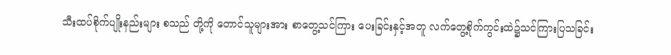သီးထပ်စိုက်ပျိုးနည်းများ စသည် တို့ကို တောင်သူများအား စာတွေ့သင်ကြား ပေးခြင်းနှင့်အတူ လက်တွေ့စိုက်ကွင်းထဲ၌သင်ကြားပြသခြင်း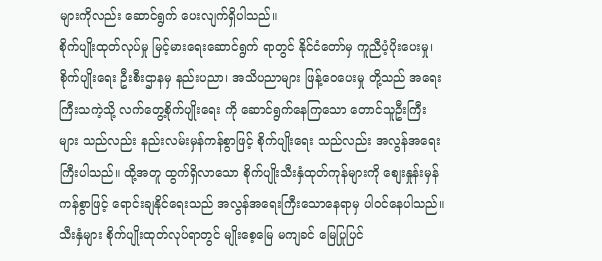များကိုလည်း ဆောင်ရွက် ပေးလျက်ရှိပါသည်။
စိုက်ပျိုးထုတ်လုပ်မှု မြင့်မားရေးဆောင်ရွက် ရာတွင် နိုင်ငံတော်မှ ကူညီပံ့ပိုးပေးမှု၊ စိုက်ပျိုးရေး ဦးစီးဌာနမှ နည်းပညာ၊ အသိပညာများ ဖြန့်ဝေပေးမှု တို့သည် အရေးကြီးသကဲ့သို့ လက်တွေ့စိုက်ပျိုးရေး ကို ဆောင်ရွက်နေကြသော တောင်သူဦးကြီးများ သည်လည်း နည်းလမ်းမှန်ကန်စွာဖြင့် စိုက်ပျိုးရေး သည်လည်း အလွန်အရေးကြီးပါသည်။ ထို့အတူ ထွက်ရှိလာသော စိုက်ပျိုးသီးနှံထုတ်ကုန်များကို စျေးနှုန်းမှန်ကန်စွာဖြင့် ရောင်းချနိုင်ရေးသည် အလွန်အရေးကြီးသောနေရာမှ ပါဝင်နေပါသည်။ သီးနှံများ စိုက်ပျိုးထုတ်လုပ်ရာတွင် မျိုးစေ့မြေ မကျခင် မြေပြုပြင်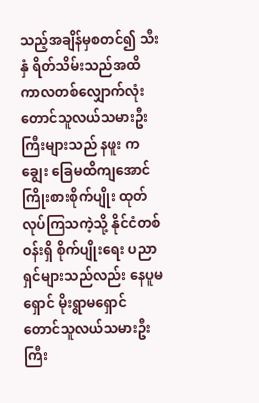သည့်အချိန်မှစတင်၍ သီးနှံ ရိတ်သိမ်းသည်အထိ ကာလတစ်လျှောက်လုံး တောင်သူလယ်သမားဦးကြီးများသည် နဖူး ကချွေး ခြေမထိကျအောင် ကြိုးစားစိုက်ပျိုး ထုတ်လုပ်ကြသကဲ့သို့ နိုင်ငံတစ်ဝန်းရှိ စိုက်ပျိုးရေး ပညာရှင်များသည်လည်း နေပူမရှောင် မိုးရွာမရှောင် တောင်သူလယ်သမားဦးကြီး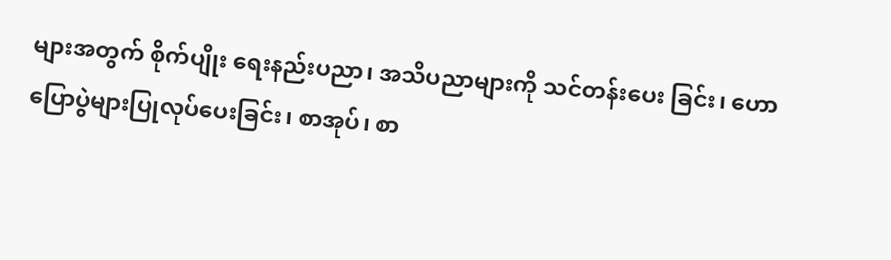များအတွက် စိုက်ပျိုး ရေးနည်းပညာ၊ အသိပညာများကို သင်တန်းပေး ခြင်း၊ ဟောပြောပွဲများပြုလုပ်ပေးခြင်း၊ စာအုပ်၊ စာ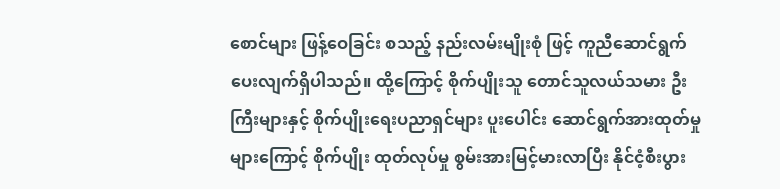စောင်များ ဖြန့်ဝေခြင်း စသည့် နည်းလမ်းမျိုးစုံ ဖြင့် ကူညီဆောင်ရွက်ပေးလျက်ရှိပါသည်။ ထို့ကြောင့် စိုက်ပျိုးသူ တောင်သူလယ်သမား ဦးကြီးများနှင့် စိုက်ပျိုးရေးပညာရှင်များ ပူးပေါင်း ဆောင်ရွက်အားထုတ်မှုများကြောင့် စိုက်ပျိုး ထုတ်လုပ်မှု စွမ်းအားမြင့်မားလာပြီး နိုင်ငံ့စီးပွား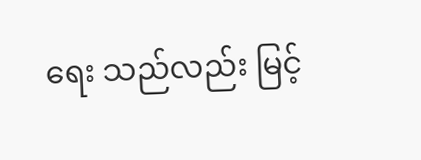ရေး သည်လည်း မြင့်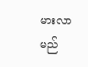မားလာမည်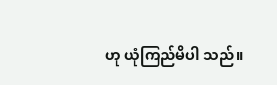ဟု ယုံကြည်မိပါ သည်။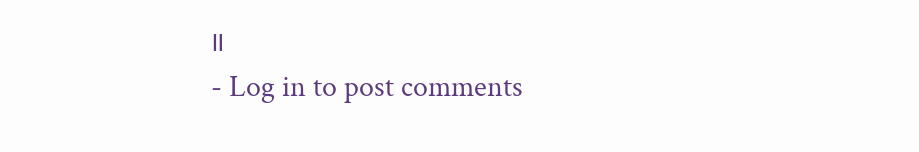။
- Log in to post comments